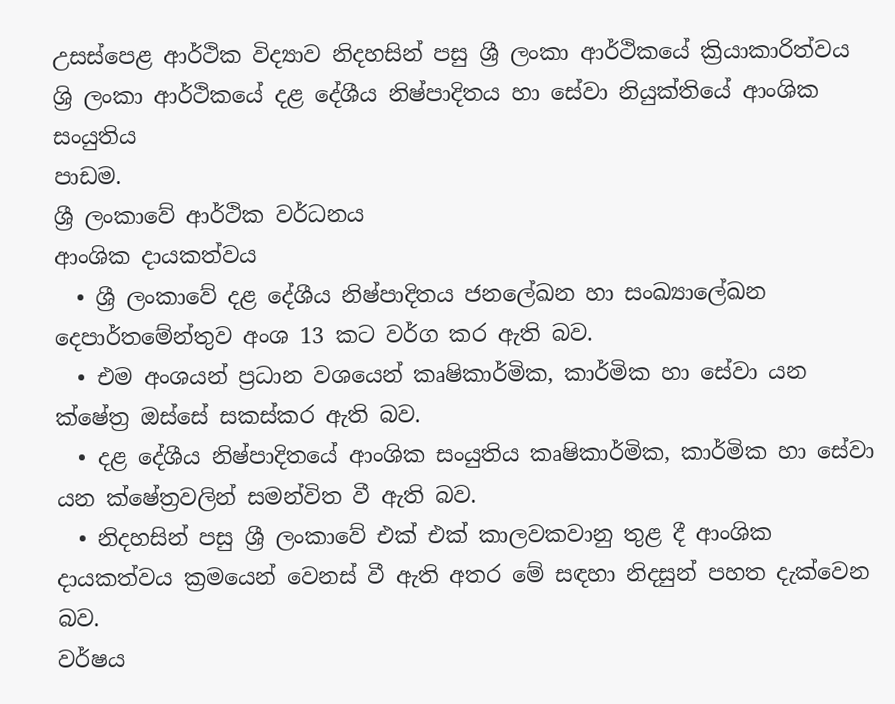උසස්පෙළ ආර්ථික විද්‍යාව නිදහසින් පසු ශ්‍රී ලංකා ආර්ථිකයේ ක්‍රියාකාරිත්වය
ශ්‍රි ලංකා ආර්ථිකයේ දළ දේශීය නිෂ්පාදිතය හා සේවා නියුක්තියේ ආංශික සංයුතිය
පාඩම.
ශ්‍රී ලංකාවේ ආර්ථික වර්ධනය
ආංශික දායකත්වය
  • ශ්‍රී ලංකාවේ දළ දේශීය නිෂ්පාදිතය ජනලේඛන හා සංඛ්‍යාලේඛන දෙපාර්තමේන්තුව අංශ 13 කට වර්ග කර ඇති බව.
  • එම අංශයන් ප්‍රධාන වශයෙන් කෘෂිකාර්මික, කාර්මික හා සේවා යන ක්ෂේත්‍ර ඔස්සේ සකස්කර ඇති බව.
  • දළ දේශීය නිෂ්පාදිතයේ ආංශික සංයුතිය කෘෂිකාර්මික, කාර්මික හා සේවා යන ක්ෂේත්‍රවලින් සමන්විත වී ඇති බව.
  • නිදහසින් පසු ශ්‍රී ලංකාවේ එක් එක් කාලවකවානු තුළ දී ආංශික දායකත්වය ක්‍රමයෙන් වෙනස් වී ඇති අතර මේ සඳහා නිදසුන් පහත දැක්වෙන බව.
වර්ෂය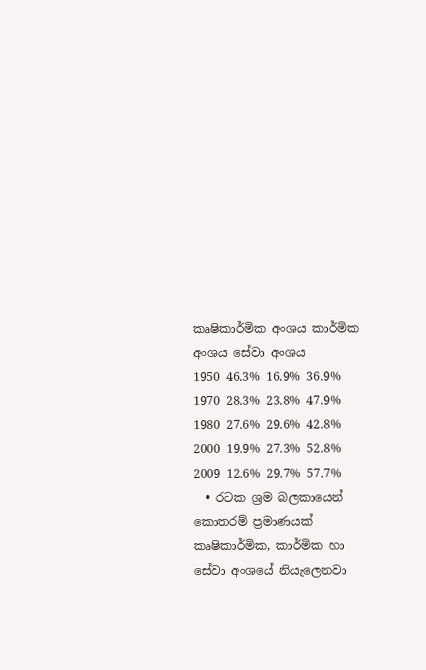කෘෂිකාර්මික අංශය කාර්මික අංශය සේවා අංශය
1950 46.3% 16.9% 36.9%
1970 28.3% 23.8% 47.9%
1980 27.6% 29.6% 42.8%
2000 19.9% 27.3% 52.8%
2009 12.6% 29.7% 57.7%
  • රටක ශ්‍රම බලකායෙන් කොතරම් ප්‍රමාණයක් කෘෂිකාර්මික, කාර්මික හා සේවා අංශයේ නියැලෙනවා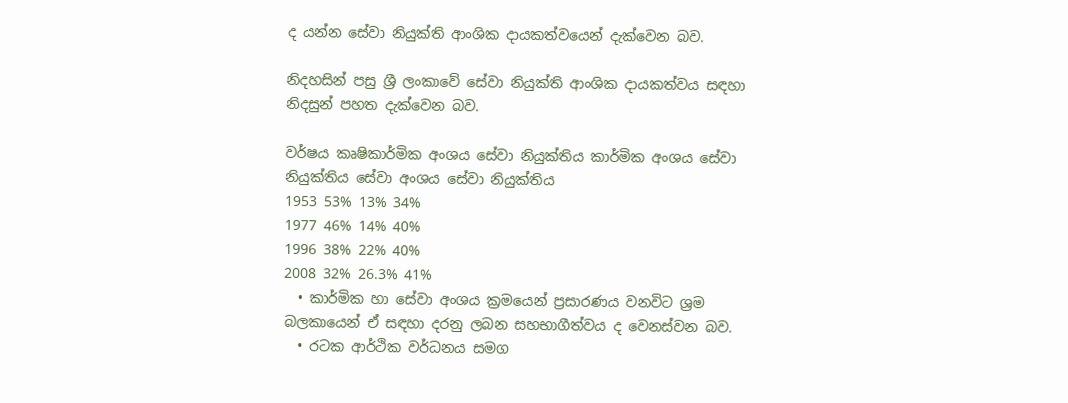ද යන්න සේවා නියුක්ති ආංශික දායකත්වයෙන් දැක්වෙන බව.

නිදහසින් පසු ශ්‍රී ලංකාවේ සේවා නියුක්ති ආංශික දායකත්වය සඳහා නිදසුන් පහත දැක්වෙන බව.

වර්ෂය කෘෂිකාර්මික අංශය සේවා නියුක්තිය කාර්මික අංශය සේවා නියුක්තිය සේවා අංශය සේවා නියුක්තිය
1953 53% 13% 34%
1977 46% 14% 40%
1996 38% 22% 40%
2008 32% 26.3% 41%
  • කාර්මික හා සේවා අංශය ක්‍රමයෙන් ප්‍රසාරණය වනවිට ශ්‍රම බලකායෙන් ඒ සඳහා දරනු ලබන සහභාගීත්වය ද වෙනස්වන බව.
  • රටක ආර්ථික වර්ධනය සමග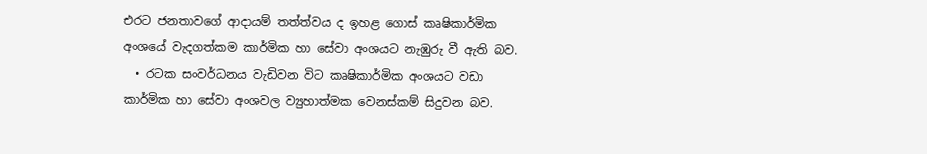එරට ජනතාවගේ ආදායම් තත්ත්වය ද ඉහළ ගොස් කෘෂිකාර්මික අංශයේ වැදගත්කම කාර්මික හා සේවා අංශයට නැඹුරු වී ඇති බව.
  • රටක සංවර්ධනය වැඩිවන විට කෘෂිකාර්මික අංශයට වඩා කාර්මික හා සේවා අංශවල ව්‍යුහාත්මක වෙනස්කම් සිදුවන බව.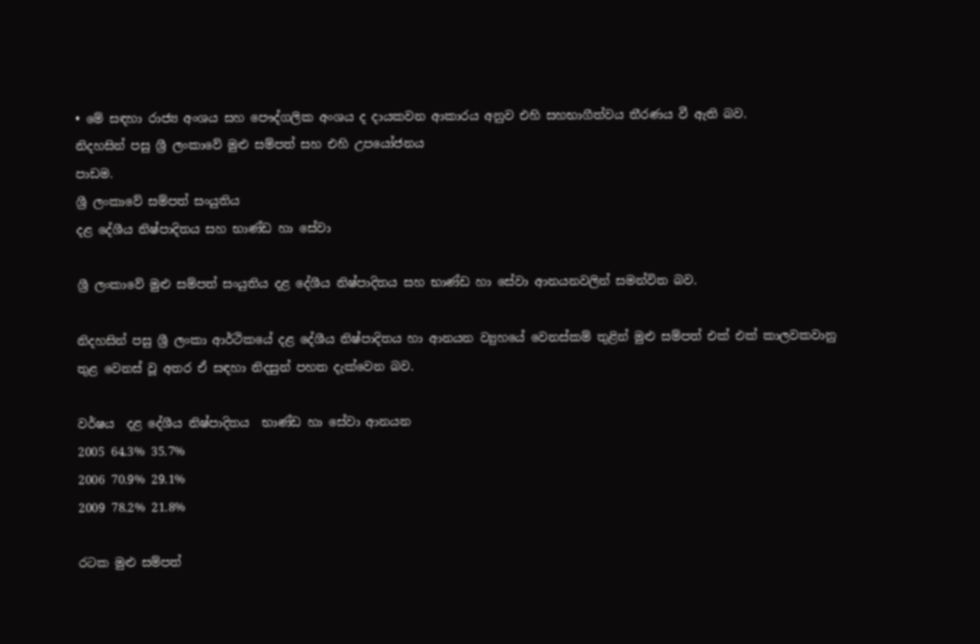• මේ සඳහා රාජ්‍ය අංශය සහ පෞද්ගලික අංශය ද දායකවන ආකාරය අනුව එහි සහභාගීත්වය තීරණය වී ඇති බව.
නිදහසින් පසු ශ්‍රී ලංකාවේ මුළු සම්පත් සහ එහි උපයෝජනය
පාඩම.
ශ්‍රී ලංකාවේ සම්පත් සංයුතිය
දළ දේශීය නිෂ්පාදිතය සහ භාණ්ඩ හා සේවා

ශ්‍රී ලංකාවේ මුළු සම්පත් සංයුතිය දළ දේශීය නිෂ්පාදිතය සහ භාණ්ඩ හා සේවා ආනයනවලින් සමන්විත බව.

නිදහසින් පසු ශ්‍රී ලංකා ආර්ථිකයේ දළ දේශීය නිෂ්පාදිතය හා ආනයන ව්‍යුහයේ වෙනස්කම් තුළින් මුළු සම්පත් එක් එක් කාලවකවානු තුළ වෙනස් වූ අතර ඒ සඳහා නිදසුන් පහත දැක්වෙන බව.

වර්ෂය  දළ දේශීය නිෂ්පාදිතය  භාණ්ඩ හා සේවා ආනයන
2005 64.3% 35.7%
2006 70.9% 29.1%
2009 78.2% 21.8%

රටක මුළු සම්පත්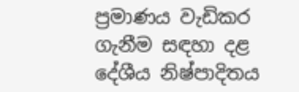ප්‍රමාණය වැඩිකර ගැනීම සඳහා දළ දේශීය නිෂ්පාදිතය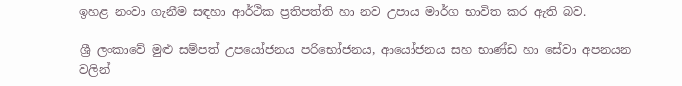ඉහළ නංවා ගැනීම සඳහා ආර්ථික ප්‍රතිපත්ති හා නව උපාය මාර්ග භාවිත කර ඇති බව.

ශ්‍රී ලංකාවේ මුළු සම්පත් උපයෝජනය පරිභෝජනය, ආයෝජනය සහ භාණ්ඩ හා සේවා අපනයන වලින්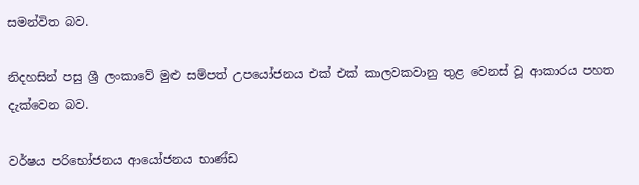සමන්විත බව.

නිදහසින් පසු ශ්‍රී ලංකාවේ මුළු සම්පත් උපයෝජනය එක් එක් කාලවකවානු තුළ වෙනස් වූ ආකාරය පහත දැක්වෙන බව.

වර්ෂය පරිභෝජනය ආයෝජනය භාණ්ඩ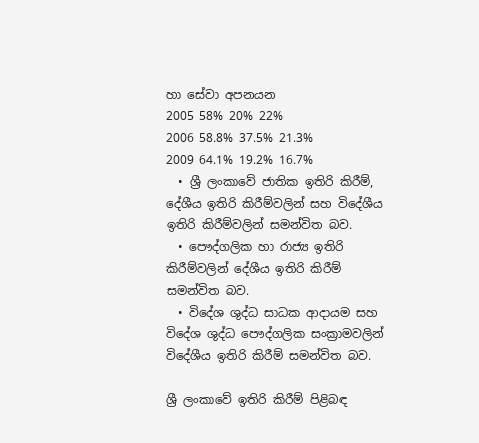හා සේවා අපනයන
2005 58% 20% 22%
2006 58.8% 37.5% 21.3%
2009 64.1% 19.2% 16.7%
  • ශ්‍රී ලංකාවේ ජාතික ඉතිරි කිරීම්, දේශීය ඉතිරි කිරීම්වලින් සහ විදේශීය ඉතිරි කිරීම්වලින් සමන්විත බව.
  • පෞද්ගලික හා රාජ්‍ය ඉතිරි කිරීම්වලින් දේශීය ඉතිරි කිරීම් සමන්විත බව.
  • විදේශ ශුද්ධ සාධක ආදායම සහ විදේශ ශුද්ධ පෞද්ගලික සංක්‍රාමවලින් විදේශීය ඉතිරි කිරීම් සමන්විත බව.

ශ්‍රී ලංකාවේ ඉතිරි කිරීම් පිළිබඳ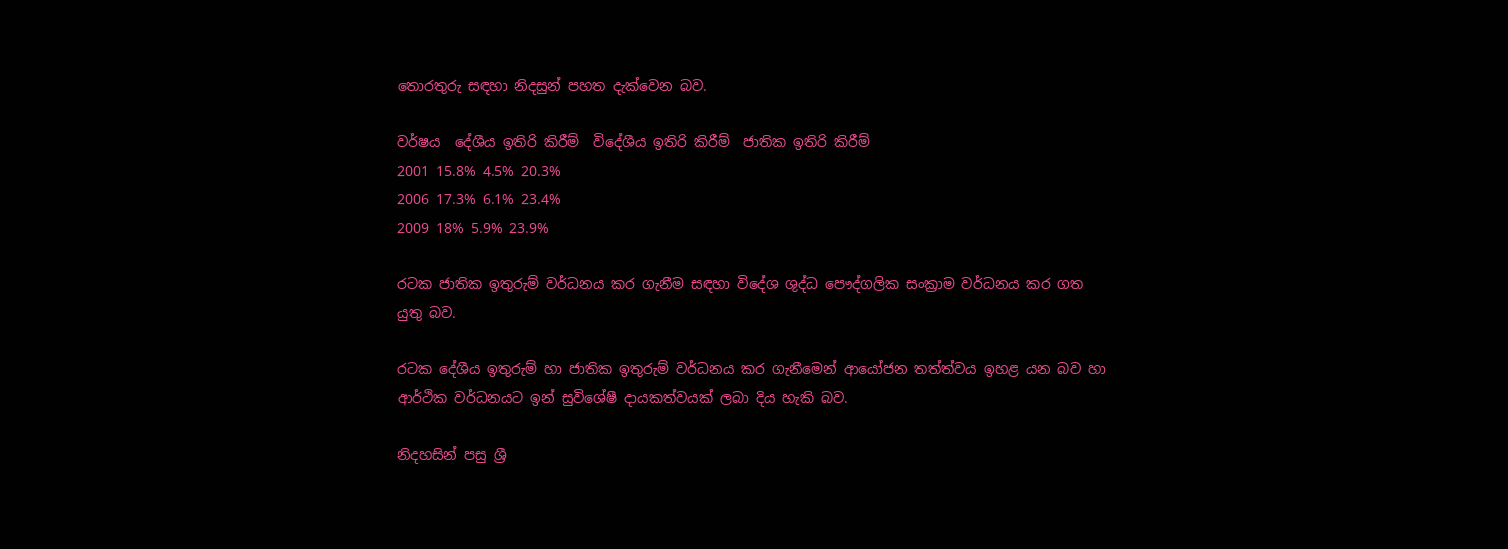තොරතුරු සඳහා නිදසුන් පහත දැක්වෙන බව.

වර්ෂය  දේශීය ඉතිරි කිරීම්  විදේශීය ඉතිරි කිරීම්  ජාතික ඉතිරි කිරීම්
2001 15.8% 4.5% 20.3%
2006 17.3% 6.1% 23.4%
2009 18% 5.9% 23.9%

රටක ජාතික ඉතුරුම් වර්ධනය කර ගැනීම සඳහා විදේශ ශුද්ධ පෞද්ගලික සංක්‍රාම වර්ධනය කර ගත යුතු බව.

රටක දේශීය ඉතුරුම් හා ජාතික ඉතුරුම් වර්ධනය කර ගැනීමෙන් ආයෝජන තත්ත්වය ඉහළ යන බව හා ආර්ථික වර්ධනයට ඉන් සුවිශේෂී දායකත්වයක් ලබා දිය හැකි බව.

නිදහසින් පසු ශ්‍රී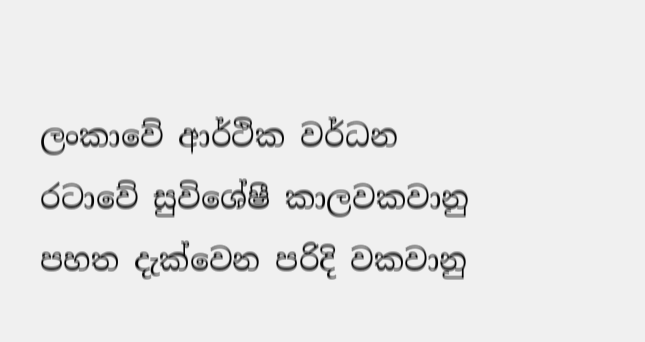ලංකාවේ ආර්ථික වර්ධන රටාවේ සුවිශේෂී කාලවකවානු පහත දැක්වෙන පරිදි වකවානු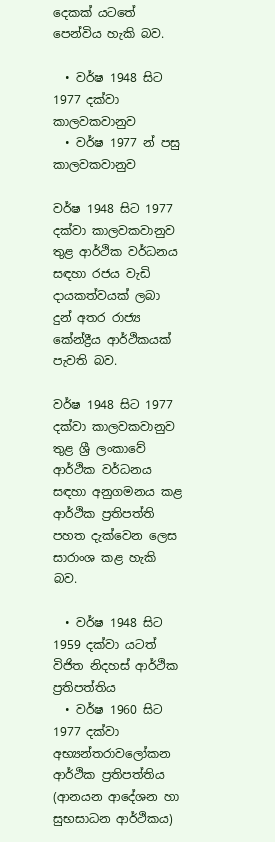දෙකක් යටතේ පෙන්විය හැකි බව.

  • වර්ෂ 1948 සිට 1977 දක්වා කාලවකවානුව
  • වර්ෂ 1977 න් පසු කාලවකවානුව

වර්ෂ 1948 සිට 1977 දක්වා කාලවකවානුව තුළ ආර්ථික වර්ධනය සඳහා රජය වැඩි දායකත්වයක් ලබා දුන් අතර රාජ්‍ය කේන්ද්‍රීය ආර්ථිකයක් පැවති බව.

වර්ෂ 1948 සිට 1977 දක්වා කාලවකවානුව තුළ ශ්‍රී ලංකාවේ ආර්ථික වර්ධනය සඳහා අනුගමනය කළ ආර්ථික ප්‍රතිපත්ති පහත දැක්වෙන ලෙස සාරාංශ කළ හැකි බව.

  • වර්ෂ 1948 සිට 1959 දක්වා යටත් විජිත නිදහස් ආර්ථික ප්‍රතිපත්තිය
  • වර්ෂ 1960 සිට 1977 දක්වා අභ්‍යන්තරාවලෝකන ආර්ථික ප්‍රතිපත්තිය (ආනයන ආදේශන හා සුභසාධන ආර්ථිකය)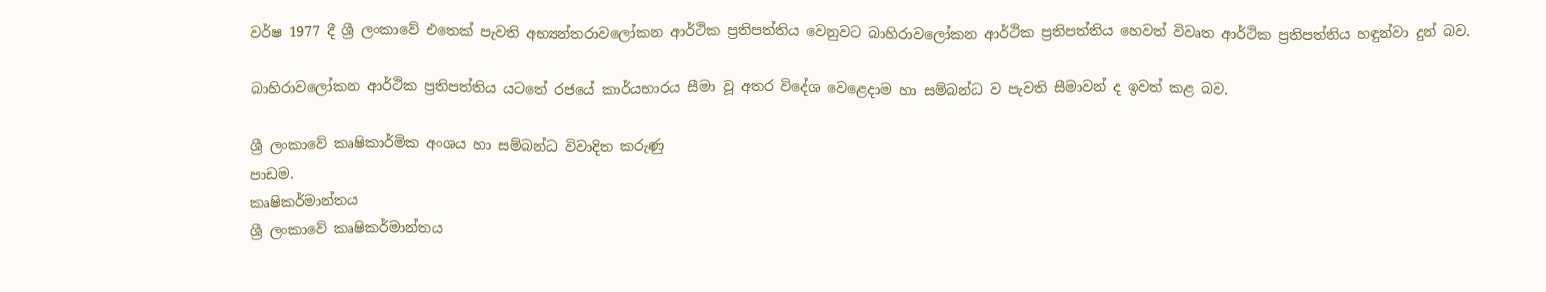වර්ෂ 1977 දී ශ්‍රී ලංකාවේ එතෙක් පැවති අභ්‍යන්තරාවලෝකන ආර්ථික ප්‍රතිපත්තිය වෙනුවට බාහිරාවලෝකන ආර්ථික ප්‍රතිපත්තිය හෙවත් විවෘත ආර්ථික ප්‍රතිපත්තිය හඳුන්වා දුන් බව.

බාහිරාවලෝකන ආර්ථික ප්‍රතිපත්තිය යටතේ රජයේ කාර්යභාරය සීමා වූ අතර විදේශ වෙළෙදාම හා සම්බන්ධ ව පැවති සීමාවන් ද ඉවත් කළ බව.

ශ්‍රී ලංකාවේ කෘෂිකාර්මික අංශය හා සම්බන්ධ විවාදිත කරුණු
පාඩම.
කෘෂිකර්මාන්තය
ශ්‍රී ලංකාවේ කෘෂිකර්මාන්තය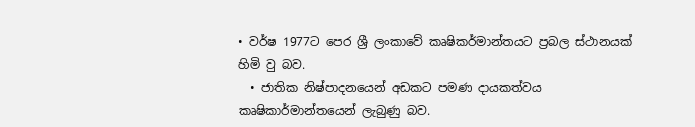• වර්ෂ 1977ට පෙර ශ්‍රී ලංකාවේ කෘෂිකර්මාන්තයට ප්‍රබල ස්ථානයක් හිමි වු බව.
  • ජාතික නිෂ්පාදනයෙන් අඩකට පමණ දායකත්වය කෘෂිකාර්මාන්තයෙන් ලැබුණු බව.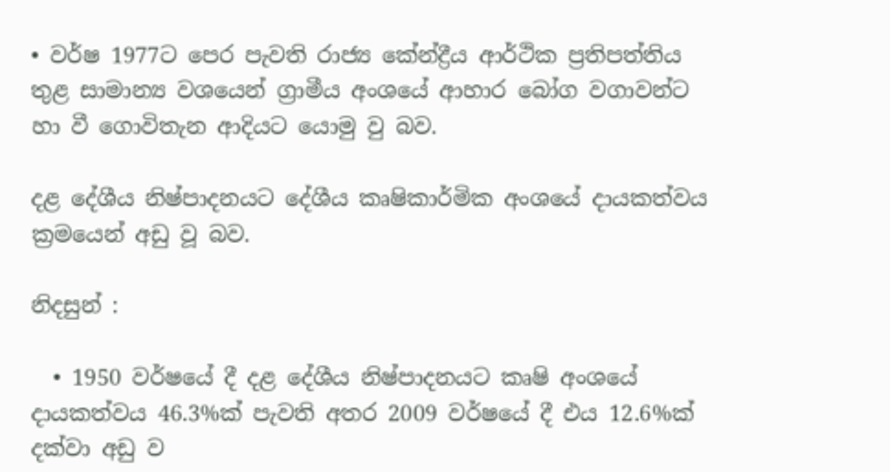• වර්ෂ 1977ට පෙර පැවති රාජ්‍ය කේන්ද්‍රීය ආර්ථික ප්‍රතිපත්තිය තුළ සාමාන්‍ය වශයෙන් ග්‍රාමීය අංශයේ ආහාර බෝග වගාවන්ට හා වී ගොවිතැන ආදියට යොමු වු බව.

දළ දේශීය නිෂ්පාදනයට දේශීය කෘෂිකාර්මික අංශයේ දායකත්වය ක්‍රමයෙන් අඩු වූ බව.

නිදසුන් :

  • 1950 වර්ෂයේ දී දළ දේශීය නිෂ්පාදනයට කෘෂි අංශයේ දායකත්වය 46.3%ක් පැවති අතර 2009 වර්ෂයේ දී එය 12.6%ක් දක්වා අඩු ව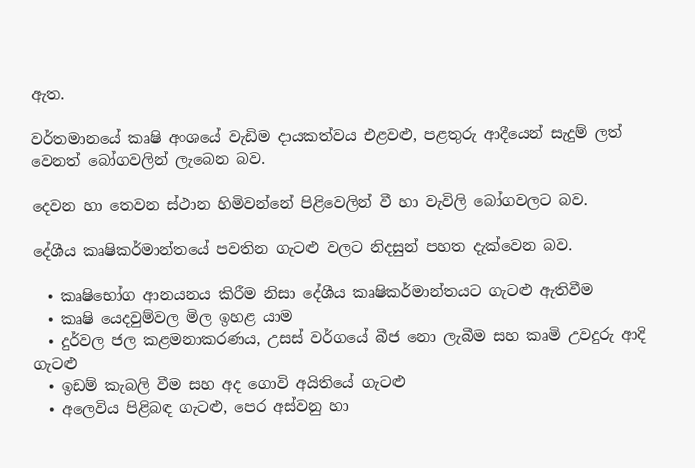ඇත.

වර්තමානයේ කෘෂි අංශයේ වැඩිම දායකත්වය එළවළු, පළතුරු ආදීයෙන් සැදුම් ලත් වෙනත් බෝගවලින් ලැබෙන බව.

දෙවන හා තෙවන ස්ථාන හිමිවන්නේ පිළිවෙලින් වී හා වැවිලි බෝගවලට බව.

දේශීය කෘෂිකර්මාන්තයේ පවතින ගැටළු වලට නිදසුන් පහත දැක්වෙන බව.

  • කෘෂිභෝග ආනයනය කිරීම නිසා දේශීය කෘෂිකර්මාන්තයට ගැටළු ඇතිවීම
  • කෘෂි යෙදවුම්වල මිල ඉහළ යාම
  • දුර්වල ජල කළමනාකරණය, උසස් වර්ගයේ බීජ නො ලැබීම සහ කෘමි උවදුරු ආදි ගැටළු
  • ඉඩම් කැබලි වීම සහ අද ගොවි අයිතියේ ගැටළු
  • අලෙවිය පිළිබඳ ගැටළු, පෙර අස්වනු හා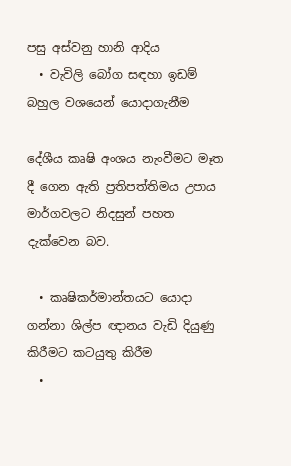පසු අස්වනු හානි ආදිය
  • වැවිලි බෝග සඳහා ඉඩම් බහුල වශයෙන් යොදාගැනීම

දේශීය කෘෂි අංශය නැංවීමට මෑත දී ගෙන ඇති ප්‍රතිපත්තිමය උපාය මාර්ගවලට නිදසුන් පහත දැක්වෙන බව.

  • කෘෂිකර්මාන්තයට යොදා ගන්නා ශිල්ප ඥානය වැඩි දියුණු කිරීමට කටයුතු කිරීම
  •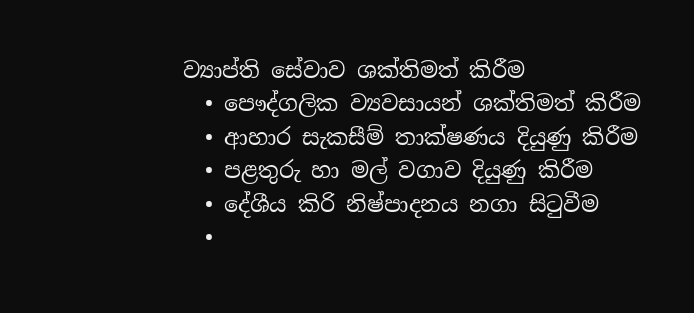ව්‍යාප්ති සේවාව ශක්තිමත් කිරීම
  • පෞද්ගලික ව්‍යවසායන් ශක්තිමත් කිරීම
  • ආහාර සැකසීම් තාක්ෂණය දියුණු කිරීම
  • පළතුරු හා මල් වගාව දියුණු කිරීම
  • දේශීය කිරි නිෂ්පාදනය නගා සිටුවීම
  •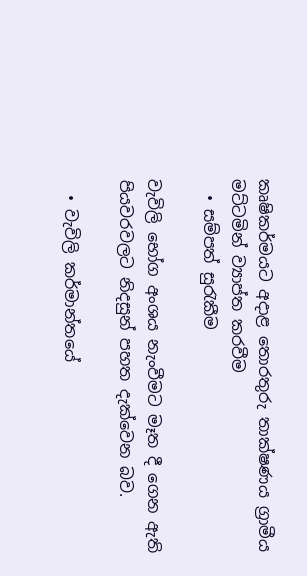කෘෂිකර්මයට අදාළ තොරතුරු තාක්ෂණය ග්‍රාමීය මට්ටමින් ව්‍යාප්ත කරවීම
  • සම්පත් සුරැකීම

වැවිලි භෝග අංශය නැංවීමට මෑත දී ගෙන ඇති පියවරවලට නිදසුන් පහත දැක්වෙන බව.

  • වැවිලි කර්මාන්තයේ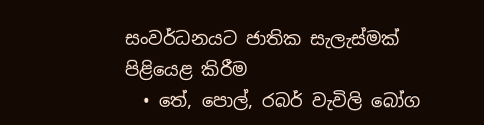සංවර්ධනයට ජාතික සැලැස්මක් පිළියෙළ කිරීම
  • තේ, පොල්, රබර් වැවිලි බෝග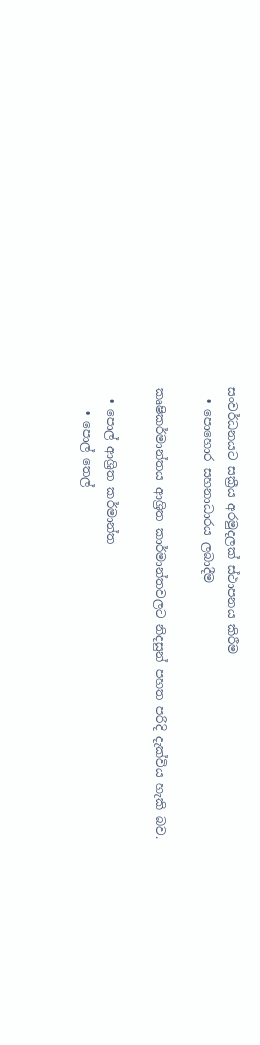සංවර්ධනයට සක්‍රීය අරමුදලක් ස්ථාපනය කිරීම
  • පොහොර සහනාධාරය ලබාදීම

කෘෂිකර්මාන්තය ආශ්‍රිත කාර්මාන්තවලට නිදසුන් පහත පරිදි දැක්විය හැකි බව.

  • පොල් ආශ්‍රිත කර්මාන්ත
    • පොල් තෙල්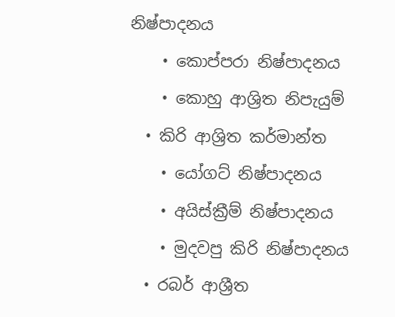නිෂ්පාදනය
    • කොප්පරා නිෂ්පාදනය
    • කොහු ආශ්‍රිත නිපැයුම්
  • කිරි ආශ්‍රිත කර්මාන්ත
    • යෝගට් නිෂ්පාදනය
    • අයිස්ක්‍රීම් නිෂ්පාදනය
    • මුදවපු කිරි නිෂ්පාදනය
  • රබර් ආශ්‍රීත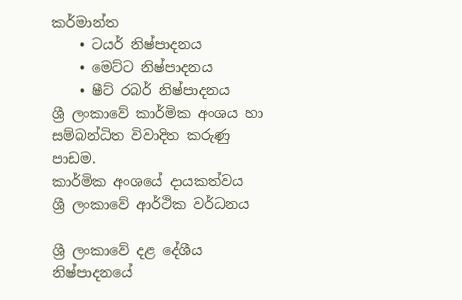කර්මාන්ත
    • ටයර් නිෂ්පාදනය
    • මෙට්ට නිෂ්පාදනය
    • ෂීට් රබර් නිෂ්පාදනය
ශ්‍රී ලංකාවේ කාර්මික අංශය හා සම්බන්ධිත විවාදිත කරුණු
පාඩම.
කාර්මික අංශයේ දායකත්වය
ශ්‍රී ලංකාවේ ආර්ථික වර්ධනය

ශ්‍රී ලංකාවේ දළ දේශීය නිෂ්පාදනයේ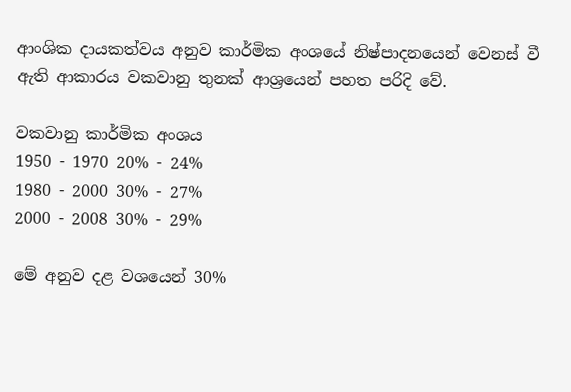ආංශික දායකත්වය අනුව කාර්මික අංශයේ නිෂ්පාදනයෙන් වෙනස් වී ඇති ආකාරය වකවානු තුනක් ආශ්‍රයෙන් පහත පරිදි වේ.

වකවානු කාර්මික අංශය
1950 - 1970 20% - 24%
1980 - 2000 30% - 27%
2000 - 2008 30% - 29%

මේ අනුව දළ වශයෙන් 30%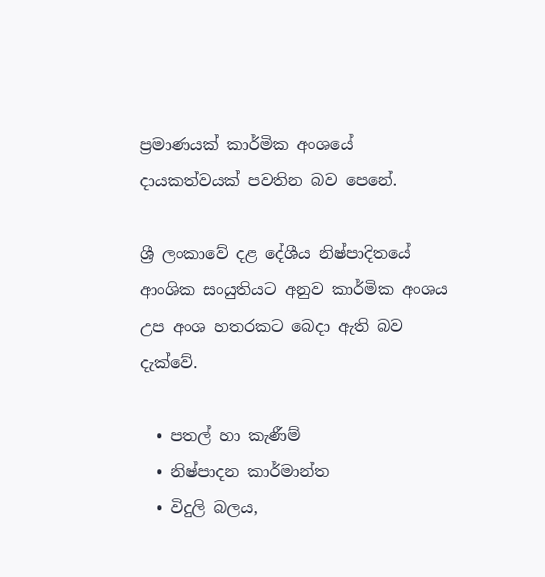ප්‍රමාණයක් කාර්මික අංශයේ දායකත්වයක් පවතින බව පෙනේ.

ශ්‍රී ලංකාවේ දළ දේශීය නිෂ්පාදිතයේ ආංශික සංයුතියට අනුව කාර්මික අංශය උප අංශ හතරකට බෙදා ඇති බව දැක්වේ.

  • පතල් හා කැණීම්
  • නිෂ්පාදන කාර්මාන්ත
  • විදුලි බලය,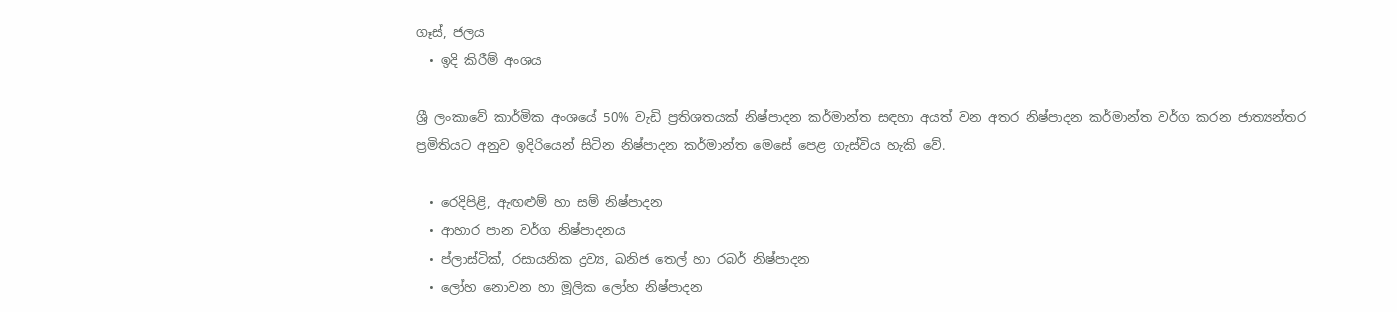ගෑස්, ජලය
  • ඉදි කිරීම් අංශය

ශ්‍රී ලංකාවේ කාර්මික අංශයේ 50% වැඩි ප්‍රතිශතයක් නිෂ්පාදන කර්මාන්ත සඳහා අයත් වන අතර නිෂ්පාදන කර්මාන්ත වර්ග කරන ජාත්‍යන්තර ප්‍රමිතියට අනුව ඉදිරියෙන් සිටින නිෂ්පාදන කර්මාන්ත මෙසේ පෙළ ගැස්විය හැකි වේ.

  • රෙදිපිළි, ඇඟළුම් හා සම් නිෂ්පාදන
  • ආහාර පාන වර්ග නිෂ්පාදනය
  • ප්ලාස්ටික්, රසායනික ද්‍රව්‍ය, ඛනිජ තෙල් හා රබර් නිෂ්පාදන
  • ලෝහ නොවන හා මූලික ලෝහ නිෂ්පාදන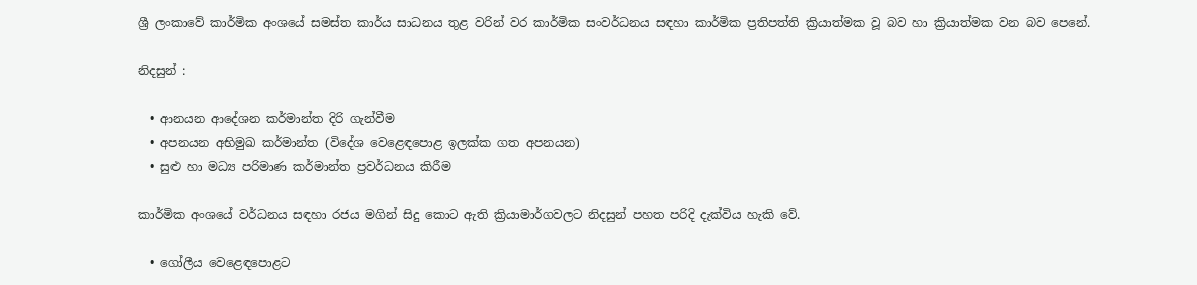ශ්‍රී ලංකාවේ කාර්මික අංශයේ සමස්ත කාර්ය සාධනය තුළ වරින් වර කාර්මික සංවර්ධනය සඳහා කාර්මික ප්‍රතිපත්ති ක්‍රියාත්මක වූ බව හා ක්‍රියාත්මක වන බව පෙනේ.

නිදසුන් :

  • ආනයන ආදේශන කර්මාන්ත දිරි ගැන්වීම
  • අපනයන අභිමුඛ කර්මාන්ත (විදේශ වෙළෙඳපොළ ඉලක්ක ගත අපනයන)
  • සුළු හා මධ්‍ය පරිමාණ කර්මාන්ත ප්‍රවර්ධනය කිරීම

කාර්මික අංශයේ වර්ධනය සඳහා රජය මගින් සිදු කොට ඇති ක්‍රියාමාර්ගවලට නිදසුන් පහත පරිදි දැක්විය හැකි වේ.

  • ගෝලීය වෙළෙඳපොළට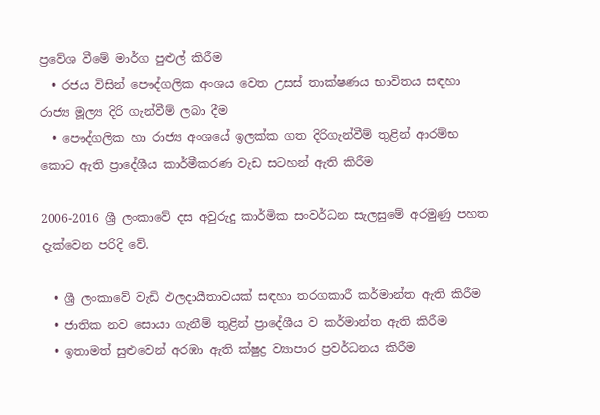ප්‍රවේශ වීමේ මාර්ග පුළුල් කිරීම
  • රජය විසින් පෞද්ගලික අංශය වෙත උසස් තාක්ෂණය භාවිතය සඳහා රාජ්‍ය මූල්‍ය දිරි ගැන්වීම් ලබා දීම
  • පෞද්ගලික හා රාජ්‍ය අංශයේ ඉලක්ක ගත දිරිගැන්වීම් තුළින් ආරම්භ කොට ඇති ප්‍රාදේශීය කාර්මීකරණ වැඩ සටහන් ඇති කිරීම

2006-2016 ශ්‍රී ලංකාවේ දස අවුරුදු කාර්මික සංවර්ධන සැලසුමේ අරමුණු පහත දැක්වෙන පරිදි වේ.

  • ශ්‍රී ලංකාවේ වැඩි ඵලදායීතාවයක් සඳහා තරගකාරී කර්මාන්ත ඇති කිරීම
  • ජාතික නව සොයා ගැනීම් තුළින් ප්‍රාදේශීය ව කර්මාන්ත ඇති කිරීම
  • ඉතාමත් සුළුවෙන් අරඹා ඇති ක්ෂුද්‍ර ව්‍යාපාර ප්‍රවර්ධනය කිරීම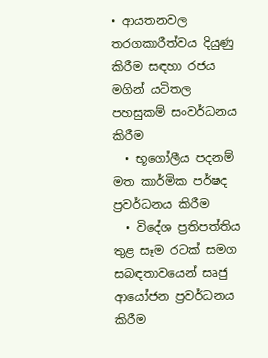• ආයතනවල තරගකාරීත්වය දියුණු කිරීම සඳහා රජය මගින් යටිතල පහසුකම් සංවර්ධනය කිරීම
  • භූගෝලීය පදනම් මත කාර්මික පර්ෂද ප්‍රවර්ධනය කිරීම
  • විදේශ ප්‍රතිපත්තිය තුළ සෑම රටක් සමග සබඳතාවයෙන් සෘජු ආයෝජන ප්‍රවර්ධනය කිරීම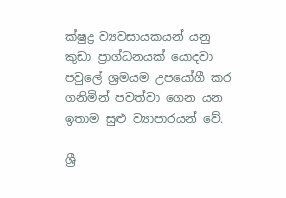ක්ෂුද්‍ර ව්‍යවසායකයන් යනු කුඩා ප්‍රාග්ධනයක් යොදවා පවුලේ ශ්‍රමයම උපයෝගී කර ගනිමින් පවත්වා ගෙන යන ඉතාම සුළු ව්‍යාපාරයන් වේ.

ශ්‍රී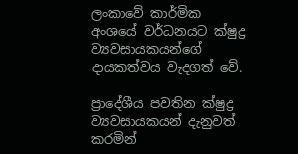ලංකාවේ කාර්මික අංශයේ වර්ධනයට ක්ෂුද්‍ර ව්‍යවසායකයන්ගේ දායකත්වය වැදගත් වේ.

ප්‍රාදේශීය පවතින ක්ෂුද්‍ර ව්‍යවසායකයන් දැනුවත් කරමින්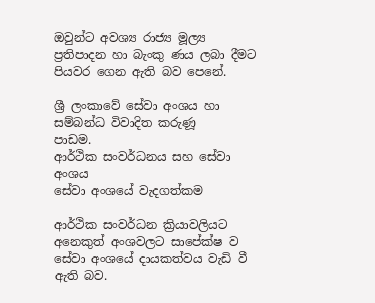ඔවුන්ට අවශ්‍ය රාජ්‍ය මූල්‍ය ප්‍රතිපාදන හා බැංකු ණය ලබා දීමට පියවර ගෙන ඇති බව පෙනේ.

ශ්‍රී ලංකාවේ සේවා අංශය හා සම්බන්ධ විවාදිත කරුණූ
පාඩම.
ආර්ථික සංවර්ධනය සහ සේවා අංශය
සේවා අංශයේ වැදගත්කම

ආර්ථික සංවර්ධන ක්‍රියාවලියට අනෙකුත් අංශවලට සාපේක්ෂ ව සේවා අංශයේ දායකත්වය වැඩි වී ඇති බව.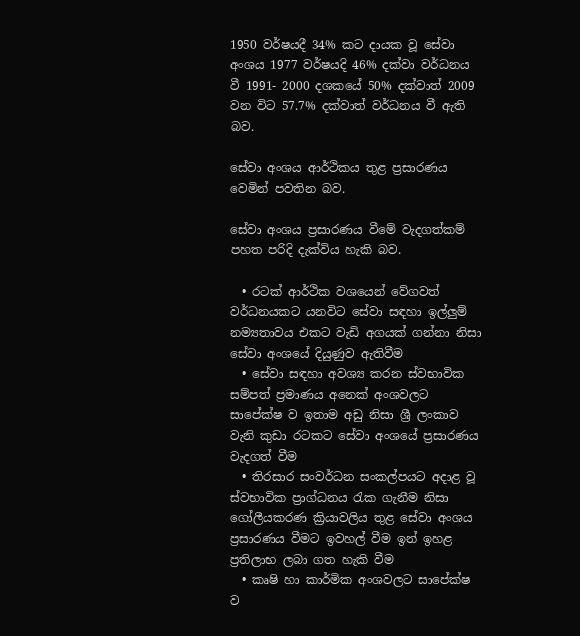1950 වර්ෂයදී 34% කට දායක වූ සේවා අංශය 1977 වර්ෂයදි 46% දක්වා වර්ධනය වී 1991- 2000 දශකයේ 50% දක්වාත් 2009 වන විට 57.7% දක්වාත් වර්ධනය වී ඇති බව.

සේවා අංශය ආර්ථිකය තුළ ප්‍රසාරණය වෙමින් පවතින බව.

සේවා අංශය ප්‍රසාරණය වීමේ වැදගත්කම් පහත පරිදි දැක්විය හැකි බව.

  • රටක් ආර්ථික වශයෙන් වේගවත් වර්ධනයකට යනවිට සේවා සඳහා ඉල්ලුම් නම්‍යතාවය එකට වැඩි අගයක් ගන්නා නිසා සේවා අංශයේ දියුණුව ඇතිවීම
  • සේවා සඳහා අවශ්‍ය කරන ස්වභාවික සම්පත් ප්‍රමාණය අනෙක් අංශවලට සාපේක්ෂ ව ඉතාම අඩු නිසා ශ්‍රී ලංකාව වැනි කුඩා රටකට සේවා අංශයේ ප්‍රසාරණය වැදගත් වීම
  • තිරසාර සංවර්ධන සංකල්පයට අදාළ වූ ස්වභාවික ප්‍රාග්ධනය රැක ගැනීම නිසා ගෝලීයකරණ ක්‍රියාවලිය තුළ සේවා අංශය ප්‍රසාරණය වීමට ඉවහල් වීම ඉන් ඉහළ ප්‍රතිලාභ ලබා ගත හැකි වීම
  • කෘෂි හා කාර්මික අංශවලට සාපේක්ෂ ව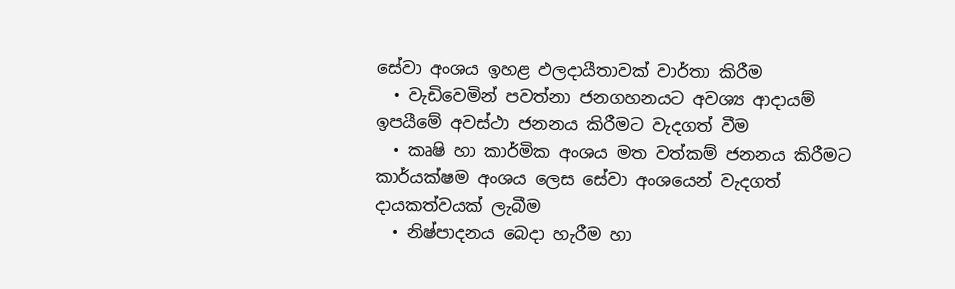සේවා අංශය ඉහළ ඵලදායීතාවක් වාර්තා කිරීම
  • වැඩිවෙමින් පවත්නා ජනගහනයට අවශ්‍ය ආදායම් ඉපයීමේ අවස්ථා ජනනය කිරීමට වැදගත් වීම
  • කෘෂි හා කාර්මික අංශය මත වත්කම් ජනනය කිරීමට කාර්යක්ෂම අංශය ලෙස සේවා අංශයෙන් වැදගත් දායකත්වයක් ලැබීම
  • නිෂ්පාදනය බෙදා හැරීම හා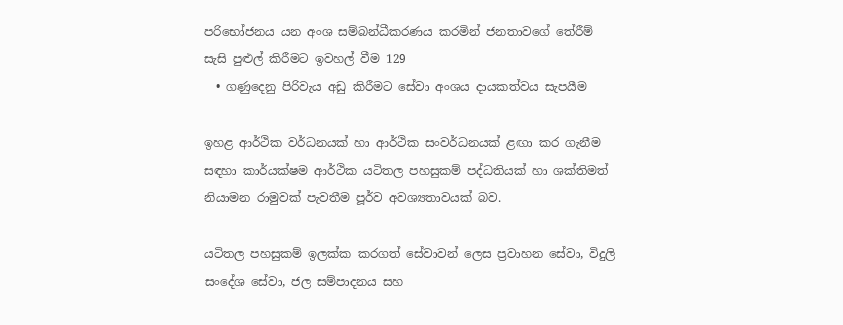පරිභෝජනය යන අංශ සම්බන්ධීකරණය කරමින් ජනතාවගේ තේරීම් සැසි පුළුල් කිරීමට ඉවහල් වීම 129
  • ගණුදෙනු පිරිවැය අඩු කිරීමට සේවා අංශය දායකත්වය සැපයීම

ඉහළ ආර්ථික වර්ධනයක් හා ආර්ථික සංවර්ධනයක් ළඟා කර ගැනීම සඳහා කාර්යක්ෂම ආර්ථික යටිතල පහසුකම් පද්ධතියක් හා ශක්තිමත් නියාමන රාමුවක් පැවතීම පූර්ව අවශ්‍යතාවයක් බව.

යටිතල පහසුකම් ඉලක්ක කරගත් සේවාවන් ලෙස ප්‍රවාහන සේවා, විදුලි සංදේශ සේවා, ජල සම්පාදනය සහ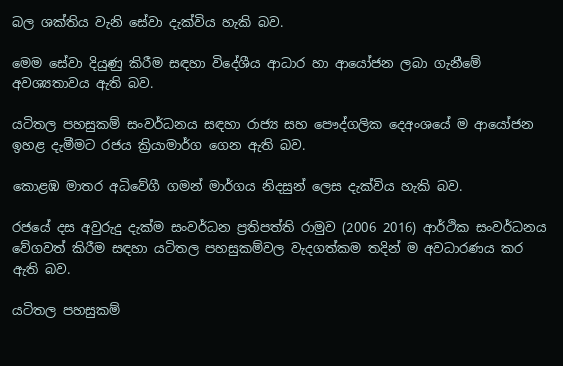බල ශක්තිය වැනි සේවා දැක්විය හැකි බව.

මෙම සේවා දියුණු කිරීම සඳහා විදේශීය ආධාර හා ආයෝජන ලබා ගැනීමේ අවශ්‍යතාවය ඇති බව.

යටිතල පහසුකම් සංවර්ධනය සඳහා රාජ්‍ය සහ පෞද්ගලික දෙඅංශයේ ම ආයෝජන ඉහළ දැමීමට රජය ක්‍රියාමාර්ග ගෙන ඇති බව.

කොළඹ මාතර අධිවේගී ගමන් මාර්ගය නිදසුන් ලෙස දැක්විය හැකි බව.

රජයේ දස අවුරුදු දැක්ම සංවර්ධන ප්‍රතිපත්ති රාමුව (2006 2016) ආර්ථික සංවර්ධනය වේගවත් කිරීම සඳහා යටිතල පහසුකම්වල වැදගත්කම තදින් ම අවධාරණය කර ඇති බව.

යටිතල පහසුකම්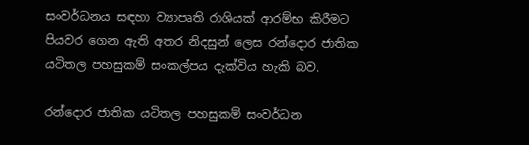සංවර්ධනය සඳහා ව්‍යාපෘති රාශියක් ආරම්භ කිරීමට පියවර ගෙන ඇති අතර නිදසුන් ලෙස රන්දොර ජාතික යටිතල පහසුකම් සංකල්පය දැක්විය හැකි බව.

රන්දොර ජාතික යටිතල පහසුකම් සංවර්ධන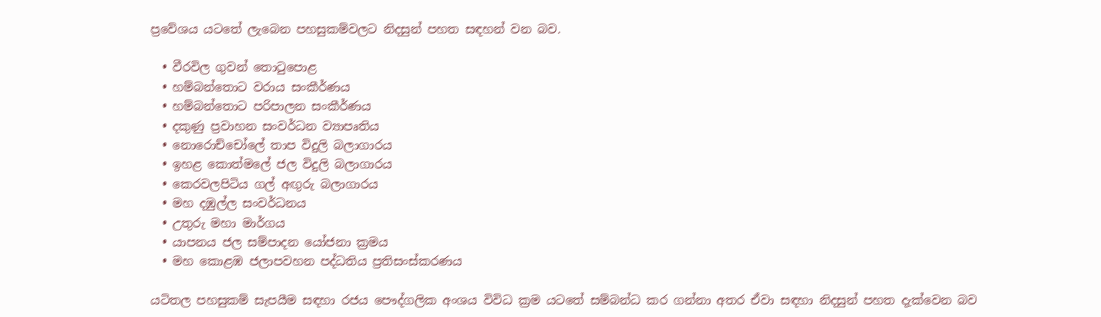ප්‍රවේශය යටතේ ලැබෙන පහසුකම්වලට නිදසුන් පහත සඳහන් වන බව.

  • වීරවිල ගුවන් තොටුපොළ
  • හම්බන්තොට වරාය සංකීර්ණය
  • හම්බන්තොට පරිපාලන සංකීර්ණය
  • දකුණු ප්‍රවාහන සංවර්ධන ව්‍යාපෘතිය
  • නොරොච්චෝලේ තාප විදුලි බලාගාරය
  • ඉහළ කොත්මලේ ජල විදුලි බලාගාරය
  • කෙරවලපිටිය ගල් අඟුරු බලාගාරය
  • මහ දඹුල්ල සංවර්ධනය
  • උතුරු මහා මාර්ගය
  • යාපනය ජල සම්පාදන යෝජනා ක්‍රමය
  • මහ කොළඹ ජලාපවහන පද්ධතිය ප්‍රතිසංස්කරණය

යටිතල පහසුකම් සැපයීම සඳහා රජය පෞද්ගලික අංශය විවිධ ක්‍රම යටතේ සම්බන්ධ කර ගන්නා අතර ඒවා සඳහා නිදසුන් පහත දැක්වෙන බව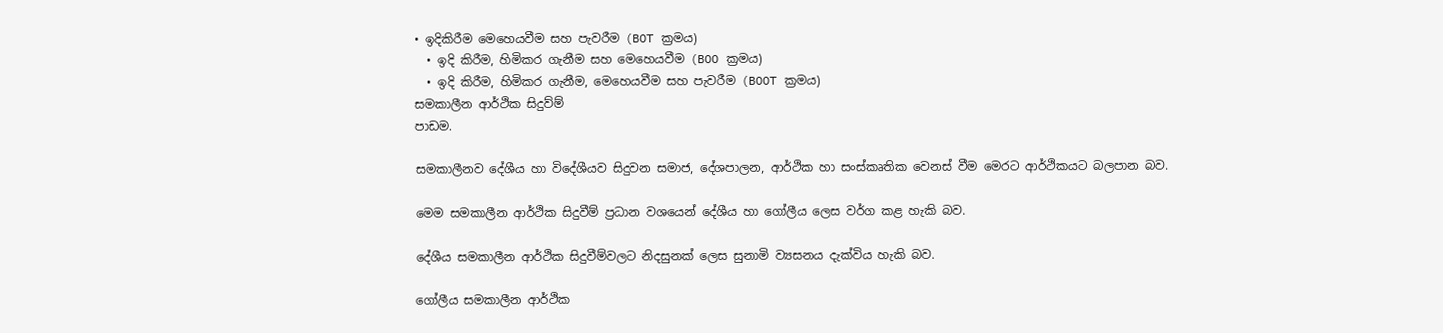• ඉදිකිරීම මෙහෙයවීම සහ පැවරීම (BOT ක්‍රමය)
  • ඉදි කිරීම, හිමිකර ගැනීම සහ මෙහෙයවීම (BOO ක්‍රමය)
  • ඉදි කිරීම, හිමිකර ගැනීම, මෙහෙයවීම සහ පැවරීම (BOOT ක්‍රමය)
සමකාලීන ආර්ථික සිදුව්ම්
පාඩම.

සමකාලීනව දේශීය හා විදේශීයව සිදුවන සමාජ, දේශපාලන, ආර්ථික හා සංස්කෘතික වෙනස් වීම මෙරට ආර්ථිකයට බලපාන බව.

මෙම සමකාලීන ආර්ථික සිදුවීම් ප්‍රධාන වශයෙන් දේශීය හා ගෝලීය ලෙස වර්ග කළ හැකි බව.

දේශීය සමකාලීන ආර්ථික සිදුවීම්වලට නිදසුනක් ලෙස සුනාමි ව්‍යසනය දැක්විය හැකි බව.

ගෝලීය සමකාලීන ආර්ථික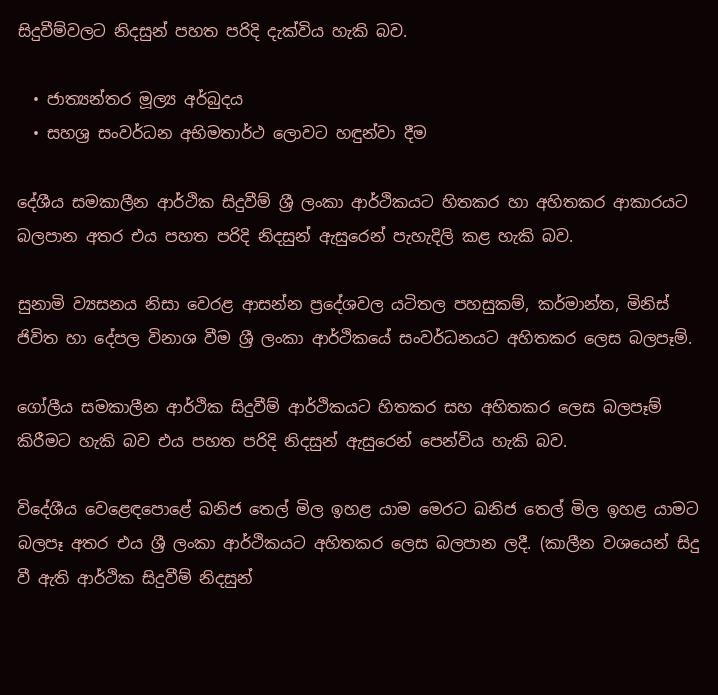සිදුවීම්වලට නිදසුන් පහත පරිදි දැක්විය හැකි බව.

  • ජාත්‍යන්තර මූල්‍ය අර්බුදය
  • සහශ්‍ර සංවර්ධන අභිමතාර්ථ ලොවට හඳුන්වා දීම

දේශීය සමකාලීන ආර්ථික සිදුවීම් ශ්‍රී ලංකා ආර්ථිකයට හිතකර හා අහිතකර ආකාරයට බලපාන අතර එය පහත පරිදි නිදසුන් ඇසුරෙන් පැහැදිලි කළ හැකි බව.

සුනාමි ව්‍යසනය නිසා වෙරළ ආසන්න ප්‍රදේශවල යටිතල පහසුකම්, කර්මාන්ත, මිනිස් ජිවිත හා දේපල විනාශ වීම ශ්‍රී ලංකා ආර්ථිකයේ සංවර්ධනයට අහිතකර ලෙස බලපෑම්.

ගෝලීය සමකාලීන ආර්ථික සිදුවීම් ආර්ථිකයට හිතකර සහ අහිතකර ලෙස බලපෑම් කිරීමට හැකි බව එය පහත පරිදි නිදසුන් ඇසුරෙන් පෙන්විය හැකි බව.

විදේශීය වෙළෙඳපොළේ ඛනිජ තෙල් මිල ඉහළ යාම මෙරට ඛනිජ තෙල් මිල ඉහළ යාමට බලපෑ අතර එය ශ්‍රී ලංකා ආර්ථිකයට අහිතකර ලෙස බලපාන ලදී. (කාලීන වශයෙන් සිදු වී ඇති ආර්ථික සිදුවීම් නිදසුන්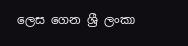ලෙස ගෙන ශ්‍රී ලංකා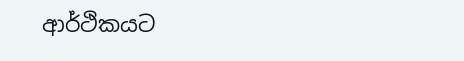ආර්ථිකයට